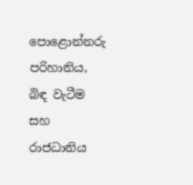පොළොන්නරු පරිහානිය, බිඳ වැටීම සහ රාජධානිය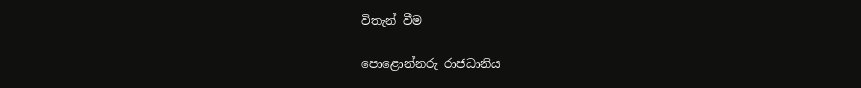විතැන් වීම

පොළොන්නරු රාජධානිය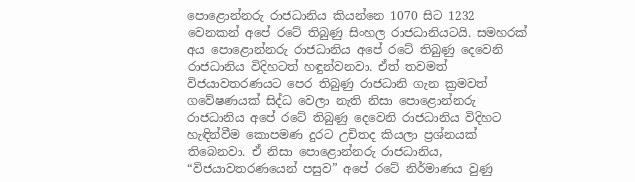පොළොන්නරු රාජධානිය කියන්නෙ 1070 සිට 1232 වෙනකන් අපේ රටේ තිබුණු සිංහල රාජධානියටයි. සමහරක් අය පොළොන්නරු රාජධානිය අපේ රටේ තිබුණු දෙවෙනි රාජධානිය විදිහටත් හඳුන්වනවා. ඒත් තවමත් විජයාවතරණයට පෙර තිබුණු රාජධානි ගැන ක්‍රමවත් ගවේෂණයක් සිද්ධ වෙලා නැති නිසා පොළොන්නරු රාජධානිය අපේ රටේ තිබුණු දෙවෙනි රාජධානිය විදිහට හැඳින්වීම කොපමණ දුරට උචිතද කියලා ප්‍රශ්නයක් තිබෙනවා. ඒ නිසා පොළොන්නරු රාජධානිය, “විජයාවතරණයෙන් පසුව” අපේ රටේ නිර්මාණය වුණු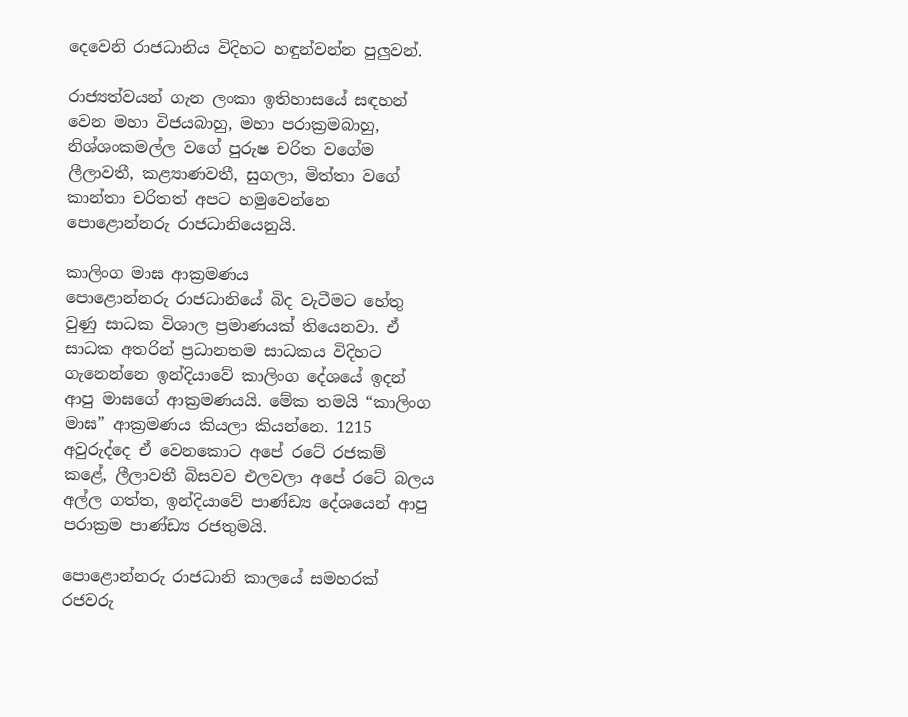දෙවෙනි රාජධානිය විදිහට හඳුන්වන්න පුලුවන්.

රාජ්‍යත්වයන් ගැන ලංකා ඉතිහාසයේ සඳහන් වෙන මහා විජයබාහු, මහා පරාක්‍රමබාහු, නිශ්ශංකමල්ල වගේ පුරුෂ චරිත වගේම ලීලාවතී, කළ්‍යාණවතී, සුගලා, මිත්තා වගේ කාන්තා චරිතත් අපට හමුවෙන්නෙ පොළොන්නරු රාජධානියෙනුයි.

කාලිංග මාඝ ආක්‍රමණය
පොළොන්නරු රාජධානියේ බිද වැටීමට හේතු වුණු සාධක විශාල ප්‍රමාණයක් තියෙනවා. ඒ සාධක අතරින් ප්‍රධානතම සාධකය විදිහට ගැනෙන්නෙ ඉන්දියාවේ කාලිංග දේශයේ ඉදන් ආපු මාඝගේ ආක්‍රමණයයි. මේක තමයි “කාලිංග මාඝ” ආක්‍රමණය කියලා කියන්නෙ. 1215 අවුරුද්දෙ ඒ වෙනකොට අපේ රටේ රජකම් කළේ, ලීලාවතී බිසවව එලවලා අපේ රටේ බලය අල්ල ගත්ත, ඉන්දියාවේ පාණ්ඩ්‍ය දේශයෙන් ආපු පරාක්‍රම පාණ්ඩ්‍ය රජතුමයි.

පොළොන්නරු රාජධානි කාලයේ සමහරක් රජවරු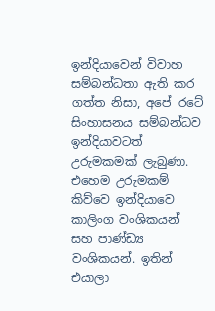ඉන්දියාවෙන් විවාහ සම්බන්ධතා ඇති කර ගත්ත නිසා, අපේ රටේ සිංහාසනය සම්බන්ධව ඉන්දියාවටත් උරුමකමක් ලැබුණා. එහෙම උරුමකම් කිව්වෙ ඉන්දියාවෙ කාලිංග වංශිකයන් සහ පාණ්ඩ්‍ය වංශිකයන්. ඉතින් එයාලා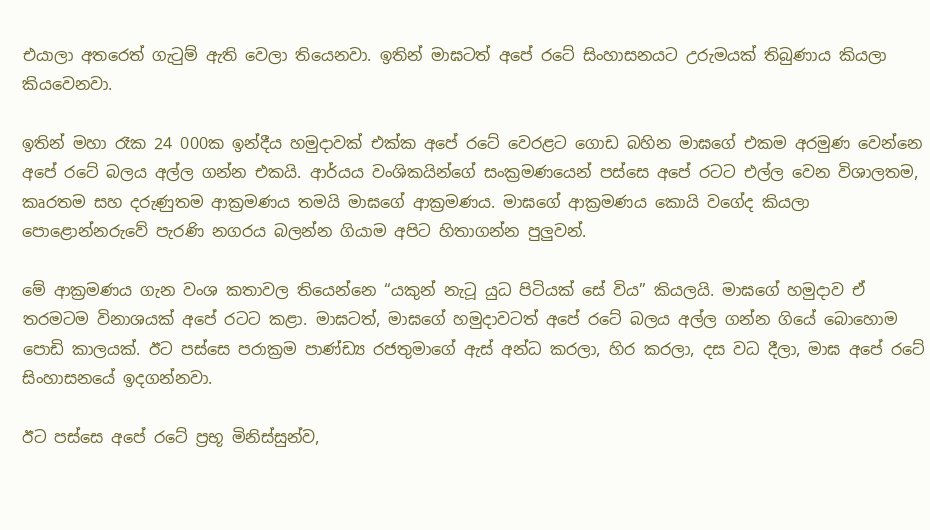එයාලා අතරෙත් ගැටුම් ඇති වෙලා තියෙනවා. ඉතින් මාඝටත් අපේ රටේ සිංහාසනයට උරුමයක් තිබුණාය කියලා කියවෙනවා.

ඉතින් මහා රෑක 24 000ක ඉන්දීය හමුදාවක් එක්ක අපේ රටේ වෙරළට ගොඩ බහින මාඝගේ එකම අරමුණ වෙන්නෙ අපේ රටේ බලය අල්ල ගන්න එකයි. ආර්යය වංශිකයින්ගේ සංක්‍රමණයෙන් පස්සෙ අපේ රටට එල්ල වෙන විශාලතම, කෘරතම සහ දරුණුතම ආක්‍රමණය තමයි මාඝගේ ආක්‍රමණය. මාඝගේ ආක්‍රමණය කොයි වගේද කියලා පොළොන්නරුවේ පැරණි නගරය බලන්න ගියාම අපිට හිතාගන්න පුලුවන්.

මේ ආක්‍රමණය ගැන වංශ කතාවල තියෙන්නෙ “යකුන් නැටූ යුධ පිටියක් සේ විය” කියලයි. මාඝගේ හමුදාව ඒ තරමටම විනාශයක් අපේ රටට කළා. මාඝටත්, මාඝගේ හමුදාවටත් අපේ රටේ බලය අල්ල ගන්න ගියේ බොහොම පොඩි කාලයක්. ඊට පස්සෙ පරාක්‍රම පාණ්ඩ්‍ය රජතුමාගේ ඇස් අන්ධ කරලා, හිර කරලා, දස වධ දීලා, මාඝ අපේ රටේ සිංහාසනයේ ඉදගන්නවා.

ඊට පස්සෙ අපේ රටේ ප්‍රභූ මිනිස්සුන්ව,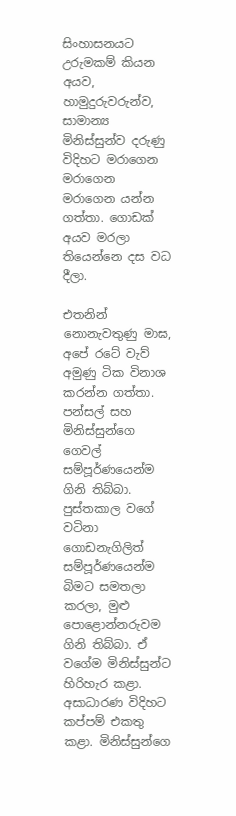සිංහාසනයට උරුමකම් කියන අයව, හාමුදුරුවරුන්ව, සාමාන්‍ය මිනිස්සුන්ව දරුණු විදිහට මරාගෙන මරාගෙන මරාගෙන යන්න ගත්තා. ගොඩක් අයව මරලා තියෙන්නෙ දස වධ දීලා.

එතනින් නොනැවතුණු මාඝ, අපේ රටේ වැව් අමුණු ටික විනාශ කරන්න ගත්තා. පන්සල් සහ මිනිස්සුන්ගෙ ගෙවල් සම්පූර්ණයෙන්ම ගිනි තිබ්බා. පුස්තකාල වගේ වටිනා ගොඩනැගිලිත් සම්පූර්ණයෙන්ම බිමට සමතලා කරලා, මුළු පොළොන්නරුවම ගිනි තිබ්බා. ඒ වගේම මිනිස්සුන්ට හිරිහැර කළා. අසාධාරණ විදිහට කප්පම් එකතු කළා. මිනිස්සුන්ගෙ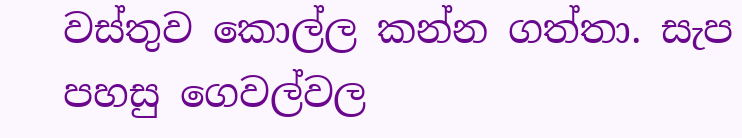වස්තුව කොල්ල කන්න ගත්තා. සැප පහසු ගෙවල්වල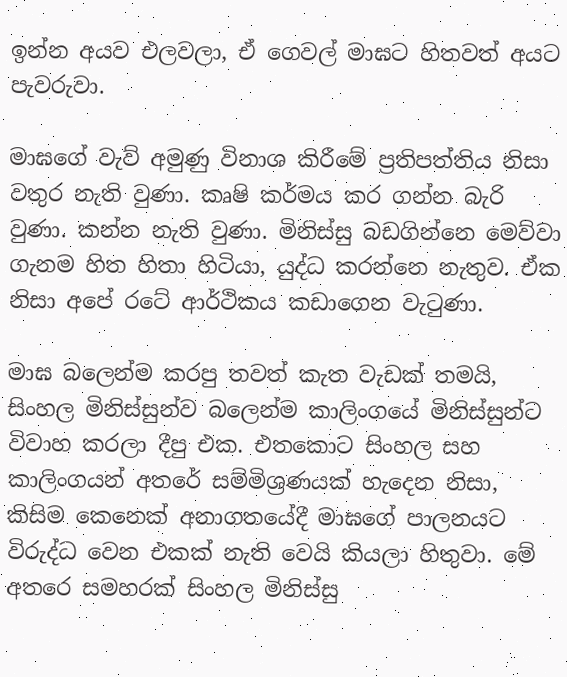ඉන්න අයව එලවලා, ඒ ගෙවල් මාඝට හිතවත් අයට පැවරුවා.

මාඝගේ වැව් අමුණු විනාශ කිරීමේ ප්‍රතිපත්තිය නිසා වතුර නැති වුණා. කෘෂි කර්මය කර ගන්න බැරි වුණා. කන්න නැති වුණා. මිනිස්සු බඩගින්නෙ මෙව්වා ගැනම හිත හිතා හිටියා, යුද්ධ කරන්නෙ නැතුව. ඒක නිසා අපේ රටේ ආර්ථිකය කඩාගෙන වැටුණා.

මාඝ බලෙන්ම කරපු තවත් කැත වැඩක් තමයි, සිංහල මිනිස්සුන්ව බලෙන්ම කාලිංගයේ මිනිස්සුන්ට විවාහ කරලා දීපු එක. එතකොට සිංහල සහ කාලිංගයන් අතරේ සම්මිශ්‍රණයක් හැදෙන නිසා, කිසිම කෙනෙක් අනාගතයේදී මාඝගේ පාලනයට විරුද්ධ වෙන එකක් නැති වෙයි කියලා හිතුවා. මේ අතරෙ සමහරක් සිංහල මිනිස්සු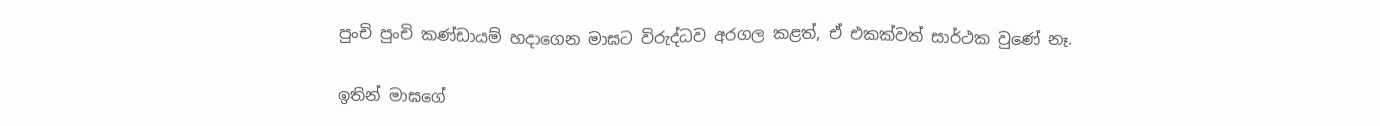පුංචි පුංචි කණ්ඩායම් හදාගෙන මාඝට විරුද්ධව අරගල කළත්, ඒ එකක්වත් සාර්ථක වුණේ නෑ.

ඉතින් මාඝගේ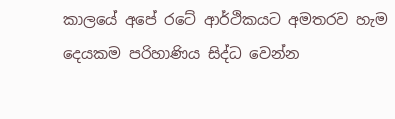කාලයේ අපේ රටේ ආර්ථිකයට අමතරව හැම දෙයකම පරිහාණිය සිද්ධ වෙන්න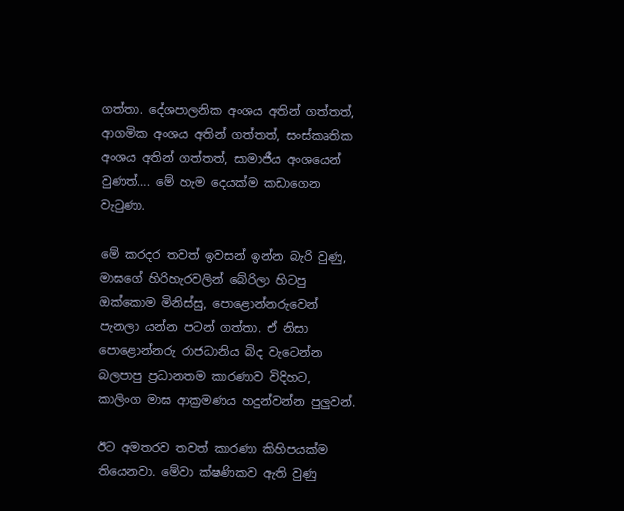ගත්තා. දේශපාලනික අංශය අතින් ගත්තත්, ආගමික අංශය අතින් ගත්තත්, සංස්කෘතික අංශය අතින් ගත්තත්, සාමාජීය අංශයෙන් වුණත්…. මේ හැම දෙයක්ම කඩාගෙන වැටුණා.

මේ කරදර තවත් ඉවසන් ඉන්න බැරි වුණු, මාඝගේ හිරිහැරවලින් බේරිලා හිටපු ඔක්කොම මිනිස්සු, පොළොන්නරුවෙන් පැනලා යන්න පටන් ගත්තා. ඒ නිසා පොළොන්නරු රාජධානිය බිද වැටෙන්න බලපාපු ප්‍රධානතම කාරණාව විදිහට, කාලිංග මාඝ ආක්‍රමණය හදුන්වන්න පුලුවන්.

ඊට අමතරව තවත් කාරණා කිහිපයක්ම තියෙනවා. මේවා ක්ෂණිකව ඇති වුණු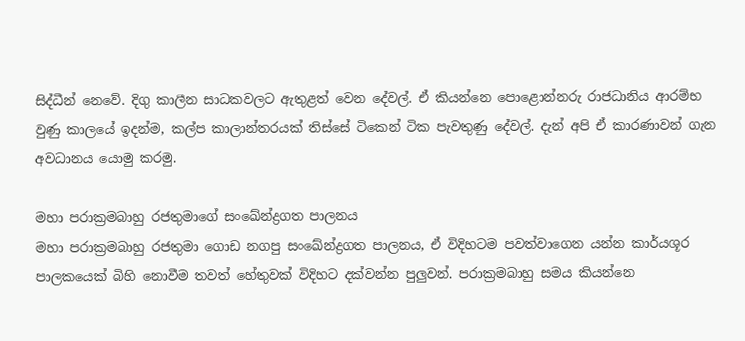සිද්ධීන් නෙවේ. දිගු කාලීන සාධකවලට ඇතුළත් වෙන දේවල්. ඒ කියන්නෙ පොළොන්නරු රාජධානිය ආරම්භ වුණු කාලයේ ඉදන්ම, කල්ප කාලාන්තරයක් තිස්සේ ටිකෙන් ටික පැවතුණු දේවල්. දැන් අපි ඒ කාරණාවන් ගැන අවධානය යොමු කරමු.

මහා පරාක්‍රමබාහු රජතුමාගේ සංඛේන්ද්‍රගත පාලනය
මහා පරාක්‍රමබාහු රජතුමා ගොඩ නගපු සංඛේන්ද්‍රගත පාලනය, ඒ විදිහටම පවත්වාගෙන යන්න කාර්යශූර පාලකයෙක් බිහි නොවීම තවත් හේතුවක් විදිහට දක්වන්න පුලුවන්. පරාක්‍රමබාහු සමය කියන්නෙ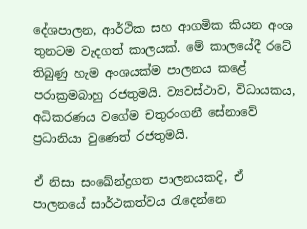දේශපාලන, ආර්ථික සහ ආගමික කියන අංශ තුනටම වැදගත් කාලයක්. මේ කාලයේදී රටේ තිබුණු හැම අංශයක්ම පාලනය කළේ පරාක්‍රමබාහු රජතුමයි. ව්‍යවස්ථාව, විධායකය, අධිකරණය වගේම චතුරංගනී සේනාවේ ප්‍රධානියා වුණෙත් රජතුමයි.

ඒ නිසා සංඛේන්ද්‍රගත පාලනයකදි, ඒ පාලනයේ සාර්ථකත්වය රැදෙන්නෙ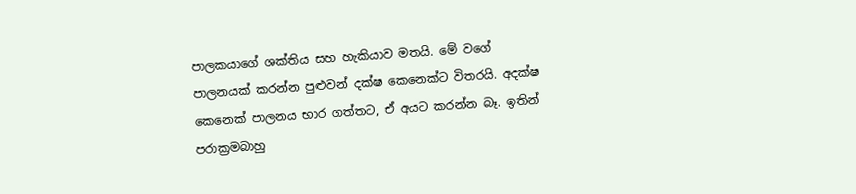පාලකයාගේ ශක්තිය සහ හැකියාව මතයි. මේ වගේ පාලනයක් කරන්න පුළුවන් දක්ෂ කෙනෙක්ට විතරයි. අදක්ෂ කෙනෙක් පාලනය භාර ගත්තට, ඒ අයට කරන්න බෑ. ඉතින් පරාක්‍රමබාහු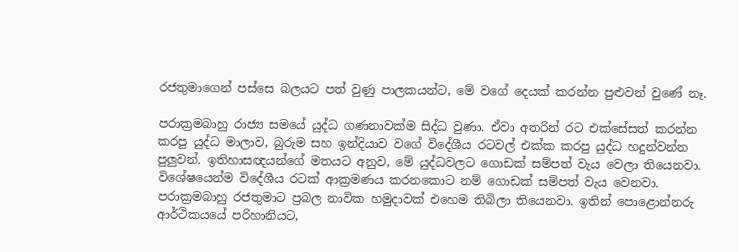රජතුමාගෙන් පස්සෙ බලයට පත් වුණු පාලකයන්ට, මේ වගේ දෙයක් කරන්න පුළුවන් වුණේ නෑ.

පරාක්‍රමබාහු රාජ්‍ය සමයේ යුද්ධ ගණනාවක්ම සිද්ධ වුණා. ඒවා අතරින් රට එක්සේසත් කරන්න කරපු යුද්ධ මාලාව, බුරුම සහ ඉන්දියාව වගේ විදේශීය රටවල් එක්ක කරපු යුද්ධ හදුන්වන්න පුලුවන්. ඉතිහාසඥයන්ගේ මතයට අනුව, මේ යුද්ධවලට ගොඩක් සම්පත් වැය වෙලා තියෙනවා. විශේෂයෙන්ම විදේශීය රටක් ආක්‍රමණය කරනකොට නම් ගොඩක් සම්පත් වැය වෙනවා. පරාක්‍රමබාහු රජතුමාට ප්‍රබල නාවික හමුදාවක් එහෙම තිබිලා තියෙනවා. ඉතින් පොළොන්නරු ආර්ථිකයයේ පරිහානියට,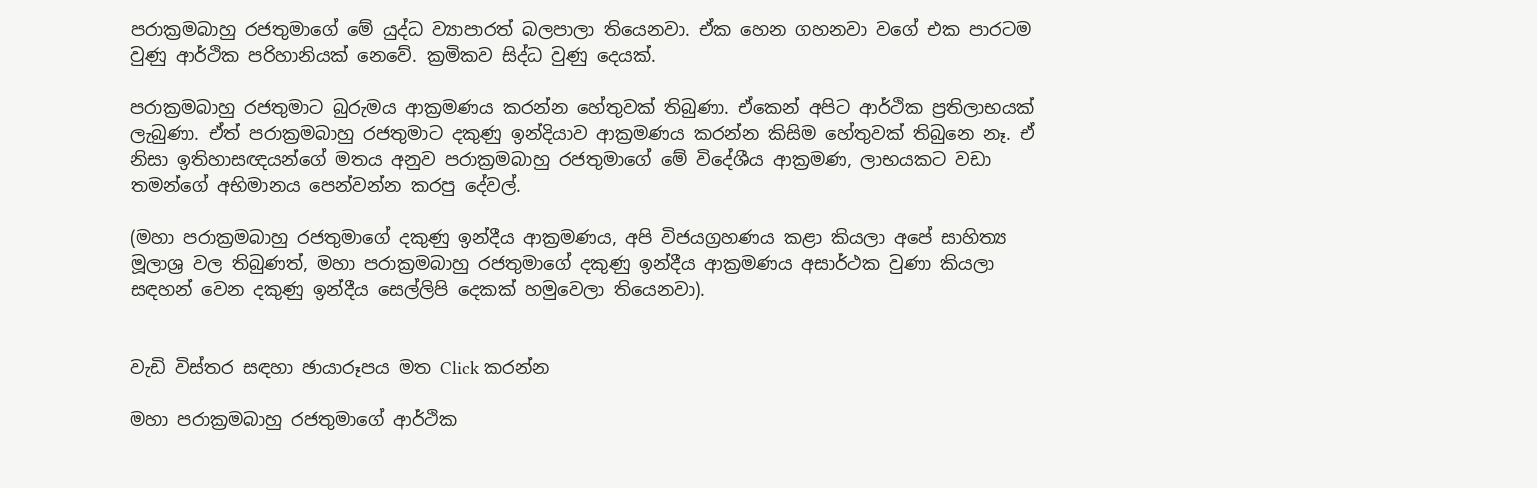පරාක්‍රමබාහු රජතුමාගේ මේ යුද්ධ ව්‍යාපාරත් බලපාලා තියෙනවා. ඒක හෙන ගහනවා වගේ එක පාරටම වුණු ආර්ථික පරිහානියක් නෙවේ. ක්‍රමිකව සිද්ධ වුණු දෙයක්.

පරාක්‍රමබාහු රජතුමාට බුරුමය ආක්‍රමණය කරන්න හේතුවක් තිබුණා. ඒකෙන් අපිට ආර්ථික ප්‍රතිලාභයක් ලැබුණා. ඒත් පරාක්‍රමබාහු රජතුමාට දකුණු ඉන්දියාව ආක්‍රමණය කරන්න කිසිම හේතුවක් තිබුනෙ නෑ. ඒ නිසා ඉතිහාසඥයන්ගේ මතය අනුව පරාක්‍රමබාහු රජතුමාගේ මේ විදේශීය ආක්‍රමණ, ලාභයකට වඩා තමන්ගේ අභිමානය පෙන්වන්න කරපු දේවල්.

(මහා පරාක්‍රමබාහු රජතුමාගේ දකුණු ඉන්දීය ආක්‍රමණය, අපි විජයග්‍රහණය කළා කියලා අපේ සාහිත්‍ය මූලාශ්‍ර වල තිබුණත්, මහා පරාක්‍රමබාහු රජතුමාගේ දකුණු ඉන්දීය ආක්‍රමණය අසාර්ථක වුණා කියලා සඳහන් වෙන දකුණු ඉන්දීය සෙල්ලිපි දෙකක් හමුවෙලා තියෙනවා).


වැඩි විස්තර සඳහා ඡායාරූපය මත Click කරන්න

මහා පරාක්‍රමබාහු රජතුමාගේ ආර්ථික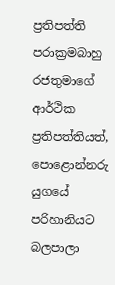ප්‍රතිපත්ති
පරාක්‍රමබාහු රජතුමාගේ ආර්ථික ප්‍රතිපත්තියත්, පොළොන්නරු යුගයේ පරිහානියට බලපාලා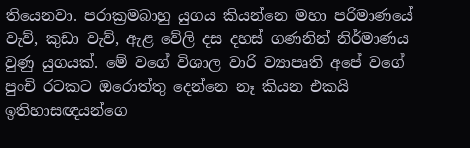තියෙනවා. පරාක්‍රමබාහු යුගය කියන්නෙ මහා පරිමාණයේ වැව්, කුඩා වැව්, ඇළ වේලි දස දහස් ගණනින් නිර්මාණය වුණු යුගයක්. මේ වගේ විශාල වාරි ව්‍යාපෘති අපේ වගේ පුංචි රටකට ඔරොත්තු දෙන්නෙ නෑ කියන එකයි ඉතිහාසඥයන්ගෙ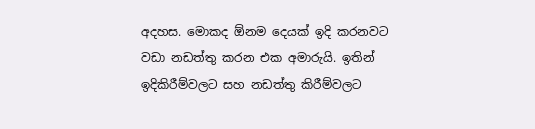අදහස. මොකද ඕනම දෙයක් ඉදි කරනවට වඩා නඩත්තු කරන එක අමාරුයි. ඉතින් ඉදිකිරීම්වලට සහ නඩත්තු කිරීම්වලට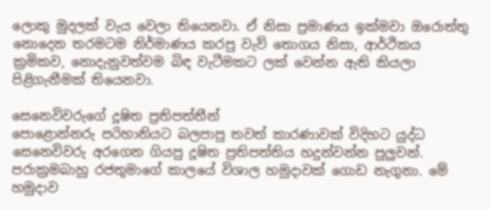ලොකු මුදලක් වැය වෙලා තියෙනවා. ඒ නිසා ප්‍රමාණය ඉක්මවා ඔරොත්තු නොදෙන තරමටම නිර්මාණය කරපු වැව් තොගය නිසා, ආර්ථිකය ක්‍රමිකව, නොදැනුවත්වම බිඳ වැටීමකට ලක් වෙන්න ඇති කියලා පිළිගැනීමක් තියෙනවා.

සෙනෙවිවරුගේ දූෂිත ප්‍රතිපත්තීන්
පොළොන්නරු පරිහානියට බලපාපු තවත් කාරණාවක් විදිහට යුද්ධ සෙනෙවිවරු අරගෙන ගියපු දූෂිත ප්‍රතිපත්තිය හදුන්වන්න පුලුවන්. පරාක්‍රමබාහු රජතුමාගේ කාලයේ විශාල හමුදාවක් ගොඩ නැගුනා. මේ හමුදාව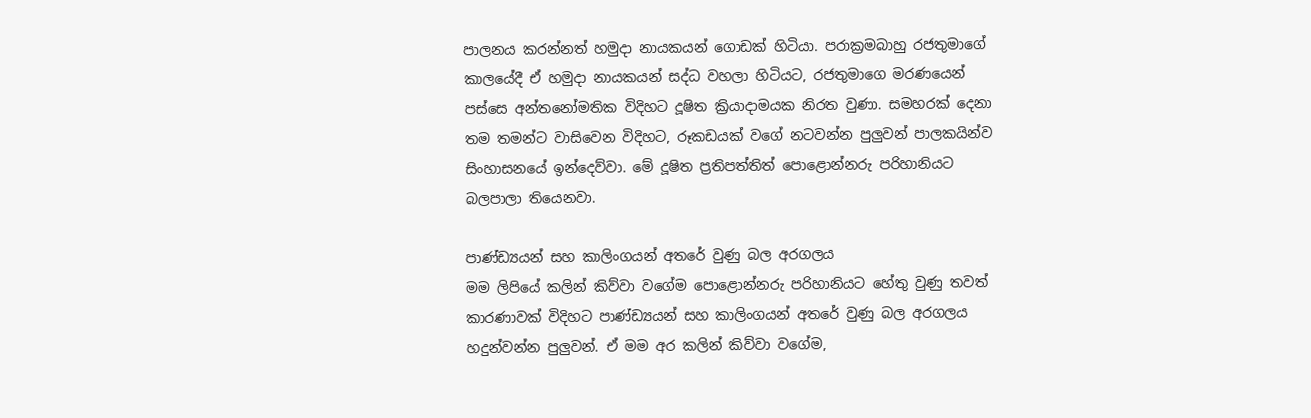පාලනය කරන්නත් හමුදා නායකයන් ගොඩක් හිටියා. පරාක්‍රමබාහු රජතුමාගේ කාලයේදී ඒ හමුදා නායකයන් සද්ධ වහලා හිටියට, රජතුමාගෙ මරණයෙන් පස්සෙ අන්තනෝමතික විදිහට දූෂිත ක්‍රියාදාමයක නිරත වුණා. සමහරක් දෙනා තම තමන්ට වාසිවෙන විදිහට, රූකඩයක් වගේ නටවන්න පුලුවන් පාලකයින්ව සිංහාසනයේ ඉන්දෙව්වා. මේ දූෂිත ප්‍රතිපත්තිත් පොළොන්නරු පරිහානියට බලපාලා තියෙනවා.

පාණ්ඩ්‍යයන් සහ කාලිංගයන් අතරේ වුණු බල අරගලය
මම ලිපියේ කලින් කිව්වා වගේම පොළොන්නරු පරිහානියට හේතු වුණු තවත් කාරණාවක් විදිහට පාණ්ඩ්‍යයන් සහ කාලිංගයන් අතරේ වුණු බල අරගලය හදුන්වන්න පුලුවන්. ඒ මම අර කලින් කිව්වා වගේම,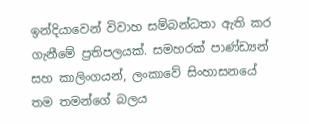ඉන්දියාවෙන් විවාහ සම්බන්ධතා ඇති කර ගැනීමේ ප්‍රතිපලයක්. සමහරක් පාණ්ඩ්‍යන් සහ කාලිංගයන්, ලංකාවේ සිංහාසනයේ තම තමන්ගේ බලය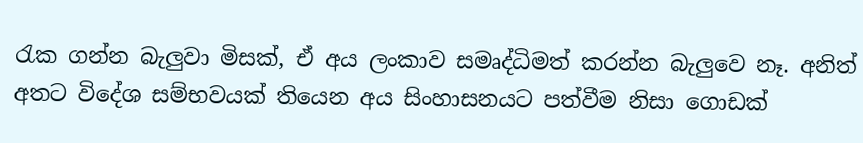රැක ගන්න බැලුවා මිසක්, ඒ අය ලංකාව සමෘද්ධිමත් කරන්න බැලුවෙ නෑ. අනිත් අතට විදේශ සම්භවයක් තියෙන අය සිංහාසනයට පත්වීම නිසා ගොඩක්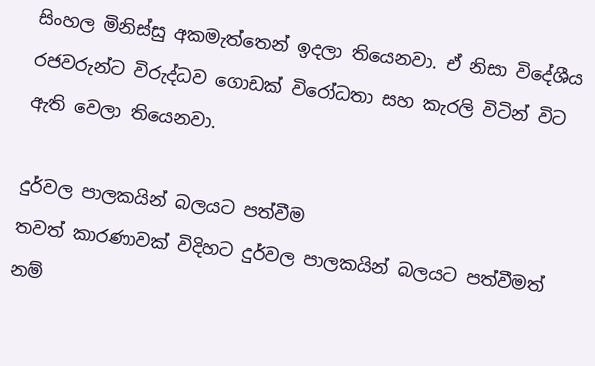සිංහල මිනිස්සු අකමැත්තෙන් ඉදලා තියෙනවා. ඒ නිසා විදේශීය රජවරුන්ට විරුද්ධව ගොඩක් විරෝධතා සහ කැරලි විටින් විට ඇති වෙලා තියෙනවා.

දුර්වල පාලකයින් බලයට පත්වීම
තවත් කාරණාවක් විදිහට දුර්වල පාලකයින් බලයට පත්වීමත් නම්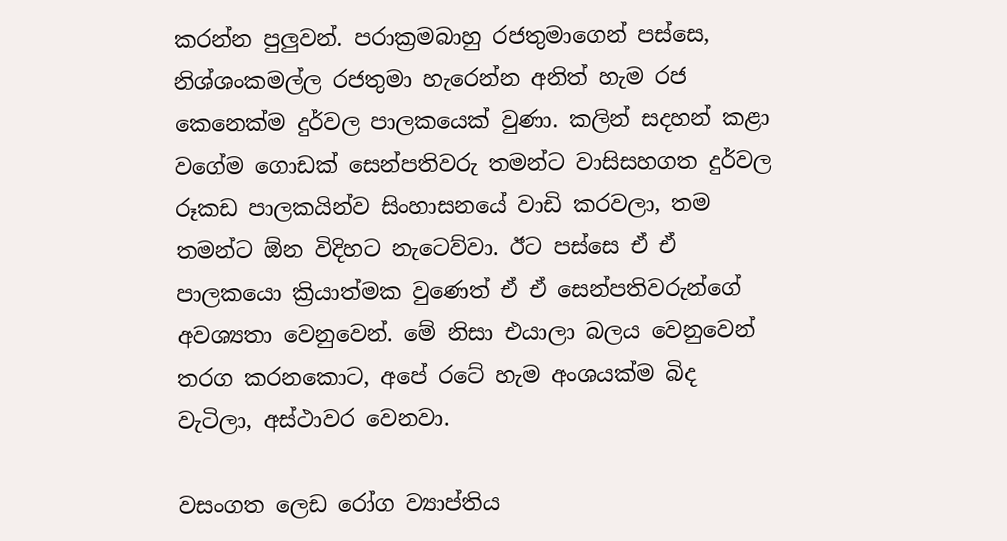කරන්න පුලුවන්. පරාක්‍රමබාහු රජතුමාගෙන් පස්සෙ, නිශ්ශංකමල්ල රජතුමා හැරෙන්න අනිත් හැම රජ කෙනෙක්ම දුර්වල පාලකයෙක් වුණා. කලින් සදහන් කළා වගේම ගොඩක් සෙන්පතිවරු තමන්ට වාසිසහගත දුර්වල රූකඩ පාලකයින්ව සිංහාසනයේ වාඩි කරවලා, තම තමන්ට ඕන විදිහට නැටෙව්වා. ඊට පස්සෙ ඒ ඒ පාලකයො ක්‍රියාත්මක වුණෙත් ඒ ඒ සෙන්පතිවරුන්ගේ අවශ්‍යතා වෙනුවෙන්. මේ නිසා එයාලා බලය වෙනුවෙන් තරග කරනකොට, අපේ රටේ හැම අංශයක්ම බිද වැටිලා, අස්ථාවර වෙනවා.

වසංගත ලෙඩ රෝග ව්‍යාප්තිය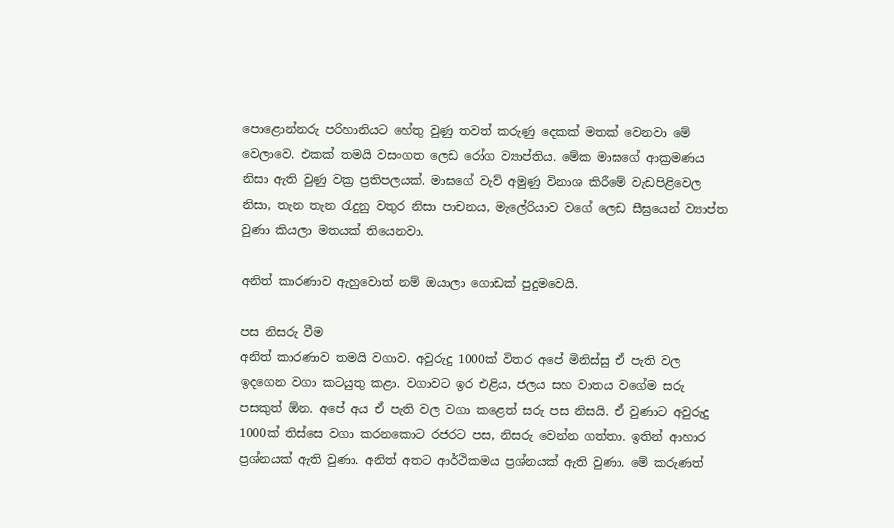පොළොන්නරු පරිහානියට හේතු වුණු තවත් කරුණු දෙකක් මතක් වෙනවා මේ වෙලාවෙ. එකක් තමයි වසංගත ලෙඩ රෝග ව්‍යාප්තිය. මේක මාඝගේ ආක්‍රමණය නිසා ඇති වුණු වක්‍ර ප්‍රතිපලයක්. මාඝගේ වැව් අමුණු විනාශ කිරීමේ වැඩපිළිවෙල නිසා, තැන තැන රැදුනු වතුර නිසා පාචනය, මැලේරියාව වගේ ලෙඩ සීඝ්‍රයෙන් ව්‍යාප්ත වුණා කියලා මතයක් තියෙනවා.

අනිත් කාරණාව ඇහුවොත් නම් ඔයාලා ගොඩක් පුදුමවෙයි.

පස නිසරු වීම
අනිත් කාරණාව තමයි වගාව. අවුරුදු 1000ක් විතර අපේ මිනිස්සු ඒ පැති වල ඉදගෙන වගා කටයුතු කළා. වගාවට ඉර එළිය, ජලය සහ වාතය වගේම සරු පසකුත් ඕන. අපේ අය ඒ පැති වල වගා කළෙත් සරු පස නිසයි. ඒ වුණාට අවුරුදු 1000ක් තිස්සෙ වගා කරනකොට රජරට පස, නිසරු වෙන්න ගත්තා. ඉතින් ආහාර ප්‍රශ්නයක් ඇති වුණා. අනිත් අතට ආර්ථිකමය ප්‍රශ්නයක් ඇති වුණා. මේ කරුණත්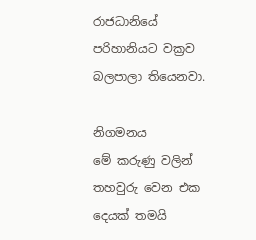රාජධානියේ පරිහානියට වක්‍රව බලපාලා තියෙනවා.

නිගමනය
මේ කරුණු වලින් තහවුරු වෙන එක දෙයක් තමයි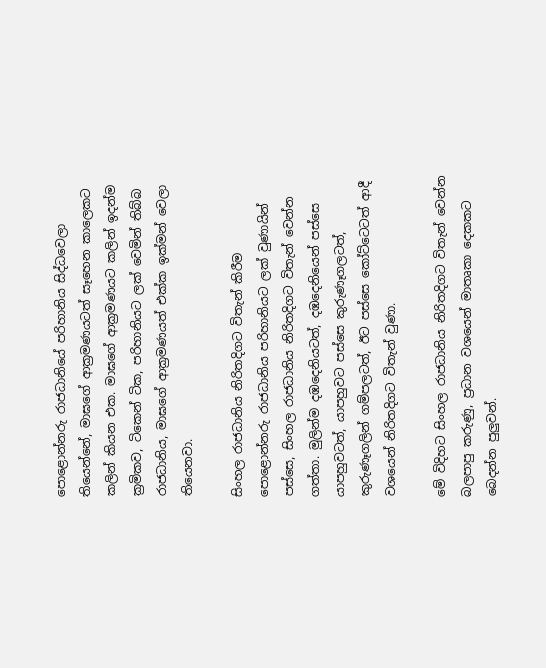පොළොන්නරු රාජධානියේ පරිහානිය සිද්ධවෙලා තියෙන්නේ, මාඝගේ ආක්‍රමණයටත් සෑහෙන කාලෙකට කලින් කියන එක. මාඝගේ ආක්‍රමණයට කලින් ඉදන්ම ක්‍රමිකව, ටිකෙන් ටික, පරිහානියට ලක් වෙමින් තිබ්බ රාජධානිය, මාඝගේ ආක්‍රමණයත් එක්ක ඉක්මන් වෙලා තියෙනවා.

සිංහල රාජධානිය නිරිතදිගට විතැන් කිරීම
පොළොන්නරු රාජධානිය පරිහානියට ලක් වුණායින් පස්සෙ, සිංහල රාජධානිය නිරිතදිගට විතැන් වෙන්න ගත්තා. මුලින්ම දඹදෙනියටත්, දඹදෙනියෙන් පස්සෙ යාපහුවටත්, යාපහුවට පස්සෙ කුරුණෑගලටත්, කුරුණෑගලින් ගම්පලටත්, ඊට පස්සෙ කෝට්ටෙටත් ආදී වශයෙන් නිරිතදිගට විතැන් වුණා.

මේ විදිහට සිංහල රාජධානිය නිරිතදිගට විතැන් වෙන්න බලපාපු කරුණු, ප්‍රධාන වශයෙන් මාතෘකා දෙකකට බෙදන්න පුලුවන්.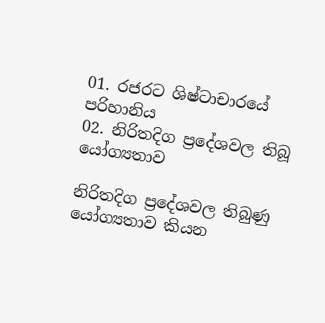01. රජරට ශිෂ්ටාචාරයේ පරිහානිය
02. නිරිතදිග ප්‍රදේශවල තිබූ යෝග්‍යතාව

නිරිතදිග ප්‍රදේශවල තිබුණු යෝග්‍යතාව කියන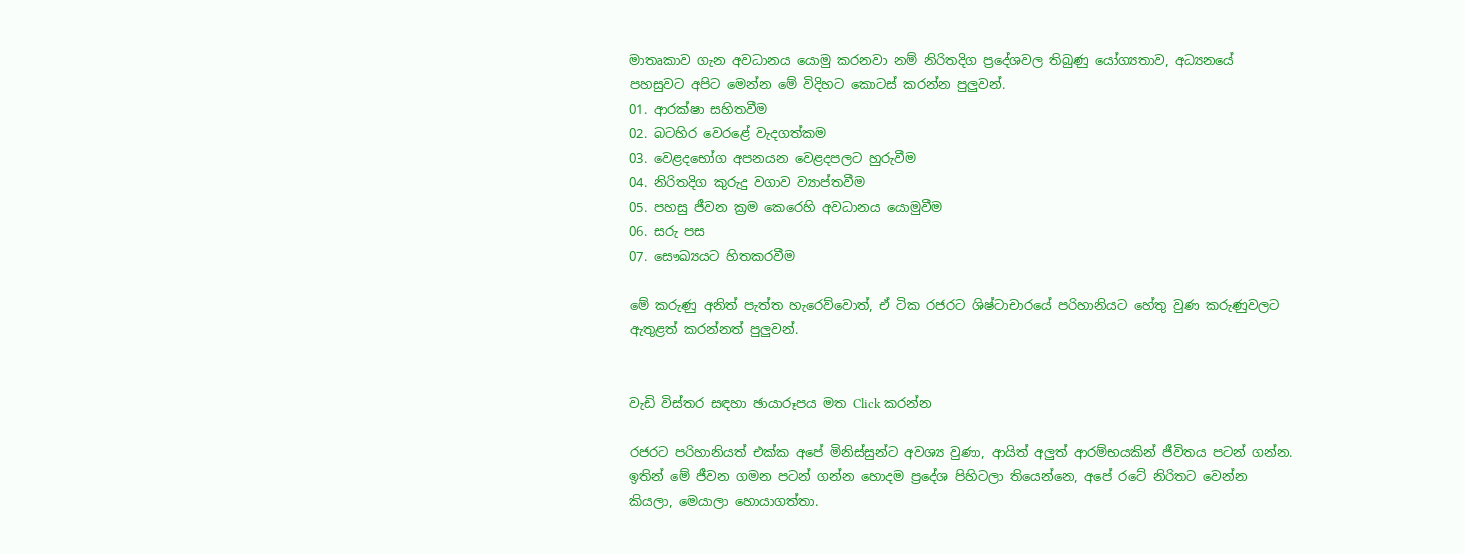මාතෘකාව ගැන අවධානය යොමු කරනවා නම් නිරිතදිග ප්‍රදේශවල තිබුණු යෝග්‍යතාව, අධ්‍යනයේ පහසුවට අපිට මෙන්න මේ විදිහට කොටස් කරන්න පුලුවන්.
01. ආරක්ෂා සහිතවීම
02. බටහිර වෙරළේ වැදගත්කම
03. වෙළදභෝග අපනයන වෙළදපලට හුරුවීම
04. නිරිතදිග කුරුදු වගාව ව්‍යාප්තවීම
05. පහසු ජීවන ක්‍රම කෙරෙහි අවධානය යොමුවීම
06. සරු පස
07. සෞඛ්‍යයට හිතකරවීම

මේ කරුණු අනිත් පැත්ත හැරෙව්වොත්, ඒ ටික රජරට ශිෂ්ටාචාරයේ පරිහානියට හේතු වුණ කරුණුවලට ඇතුළත් කරන්නත් පුලුවන්.


වැඩි විස්තර සඳහා ඡායාරූපය මත Click කරන්න

රජරට පරිහානියත් එක්ක අපේ මිනිස්සුන්ට අවශ්‍ය වුණා, ආයිත් අලුත් ආරම්භයකින් ජීවිතය පටන් ගන්න. ඉතින් මේ ජීවන ගමන පටන් ගන්න හොදම ප්‍රදේශ පිහිටලා තියෙන්නෙ, අපේ රටේ නිරිතට වෙන්න කියලා, මෙයාලා හොයාගත්තා.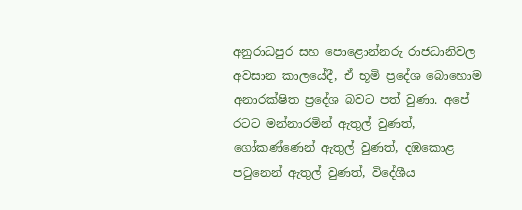අනුරාධපුර සහ පොළොන්නරු රාජධානිවල අවසාන කාලයේදී, ඒ භූමි ප්‍රදේශ බොහොම අනාරක්ෂිත ප්‍රදේශ බවට පත් වුණා. අපේ රටට මන්නාරමින් ඇතුල් වුණත්, ගෝකණ්ණෙන් ඇතුල් වුණත්, දඹකොළ පටුනෙන් ඇතුල් වුණත්, විදේශීය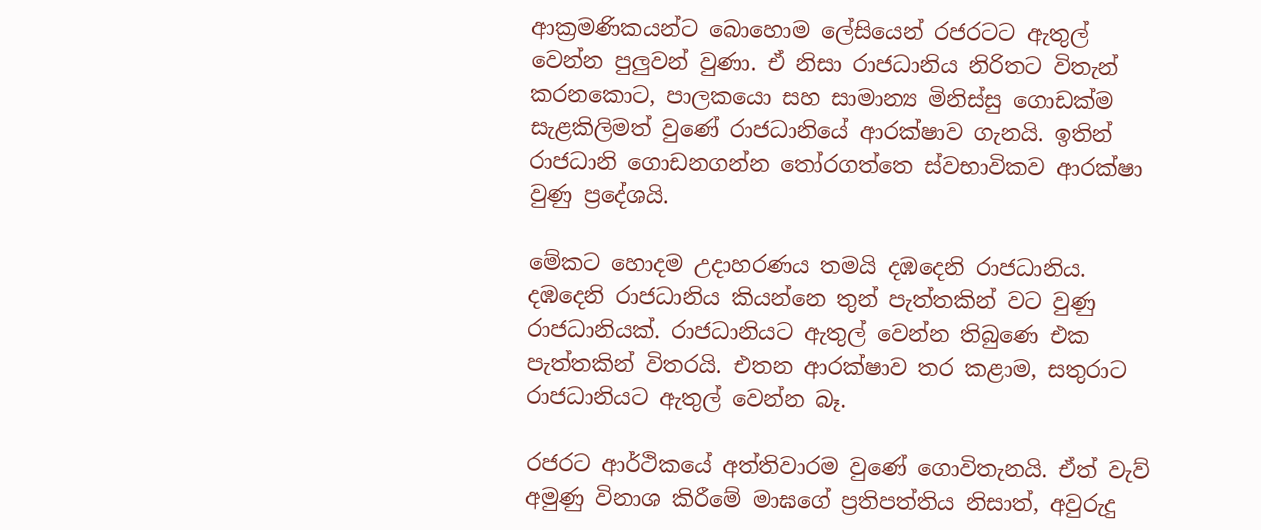ආක්‍රමණිකයන්ට බොහොම ලේසියෙන් රජරටට ඇතුල් වෙන්න පුලුවන් වුණා. ඒ නිසා රාජධානිය නිරිතට විතැන් කරනකොට, පාලකයො සහ සාමාන්‍ය මිනිස්සු ගොඩක්ම සැළකිලිමත් වුණේ රාජධානියේ ආරක්ෂාව ගැනයි. ඉතින් රාජධානි ගොඩනගන්න තෝරගත්තෙ ස්වභාවිකව ආරක්ෂා වුණු ප්‍රදේශයි.

මේකට හොදම උදාහරණය තමයි දඹදෙනි රාජධානිය. දඹදෙනි රාජධානිය කියන්නෙ තුන් පැත්තකින් වට වුණු රාජධානියක්. රාජධානියට ඇතුල් වෙන්න තිබුණෙ එක පැත්තකින් විතරයි. එතන ආරක්ෂාව තර කළාම, සතුරාට රාජධානියට ඇතුල් වෙන්න බෑ.

රජරට ආර්ථිකයේ අත්තිවාරම වුණේ ගොවිතැනයි. ඒත් වැව් අමුණු විනාශ කිරීමේ මාඝගේ ප්‍රතිපත්තිය නිසාත්, අවුරුදු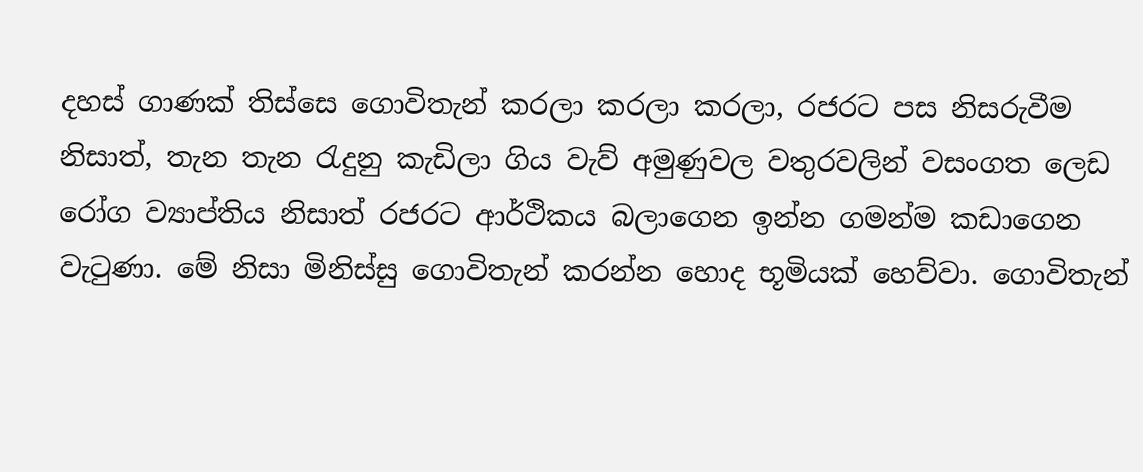දහස් ගාණක් තිස්සෙ ගොවිතැන් කරලා කරලා කරලා, රජරට පස නිසරුවීම නිසාත්, තැන තැන රැදුනු කැඩිලා ගිය වැව් අමුණුවල වතුරවලින් වසංගත ලෙඩ රෝග ව්‍යාප්තිය නිසාත් රජරට ආර්ථිකය බලාගෙන ඉන්න ගමන්ම කඩාගෙන වැටුණා. මේ නිසා මිනිස්සු ගොවිතැන් කරන්න හොද භූමියක් හෙව්වා. ගොවිතැන්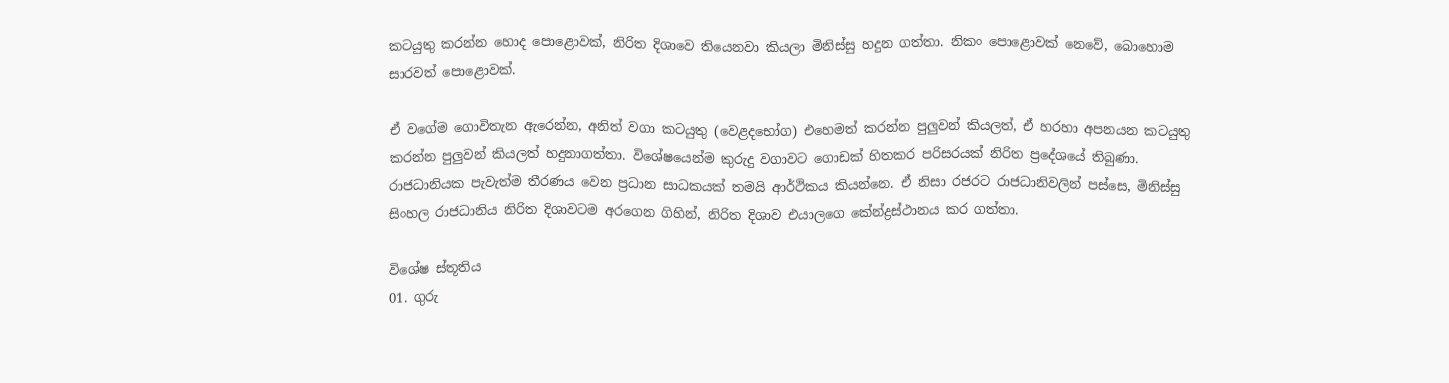කටයුතු කරන්න හොද පොළොවක්, නිරිත දිශාවෙ තියෙනවා කියලා මිනිස්සු හදුන ගත්තා. නිකං පොළොවක් නෙවේ, බොහොම සාරවත් පොළොවක්.

ඒ වගේම ගොවිතැන ඇරෙන්න, අනිත් වගා කටයුතු (වෙළදභෝග) එහෙමත් කරන්න පුලුවන් කියලත්, ඒ හරහා අපනයන කටයුතු කරන්න පුලුවන් කියලත් හදුනාගත්තා. විශේෂයෙන්ම කුරුදු වගාවට ගොඩක් හිතකර පරිසරයක් නිරිත ප්‍රදේශයේ තිබුණා. රාජධානියක පැවැත්ම තීරණය වෙන ප්‍රධාන සාධකයක් තමයි ආර්ථිකය කියන්නෙ. ඒ නිසා රජරට රාජධානිවලින් පස්සෙ, මිනිස්සු සිංහල රාජධානිය නිරිත දිශාවටම අරගෙන ගිහින්, නිරිත දිශාව එයාලගෙ කේන්ද්‍රස්ථානය කර ගත්තා.

විශේෂ ස්තූතිය
01. ගුරු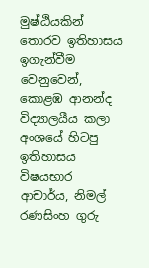මුෂ්ඨියකින් තොරව ඉතිහාසය ඉගැන්වීම වෙනුවෙන්, කොළඹ ආනන්ද විද්‍යාලයීය කලා අංශයේ හිටපු ඉතිහාසය විෂයභාර ආචාර්ය, නිමල් රණසිංහ ගුරු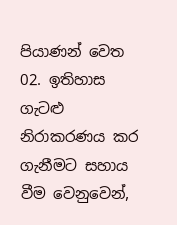පියාණන් වෙත
02. ඉතිහාස ගැටළු නිරාකරණය කර ගැනීමට සහාය වීම වෙනුවෙන්,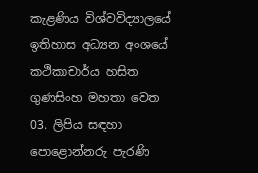කැළණිය විශ්වවිද්‍යාලයේ ඉතිහාස අධ්‍යන අංශයේ කථිකාචාර්ය හසිත ගුණසිංහ මහතා වෙත
03. ලිපිය සඳහා පොළොන්නරු පැරණි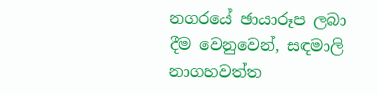නගරයේ ඡායාරූප ලබා දීම වෙනුවෙන්, සඳමාලි නාගහවත්ත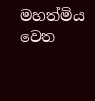මහත්මිය වෙත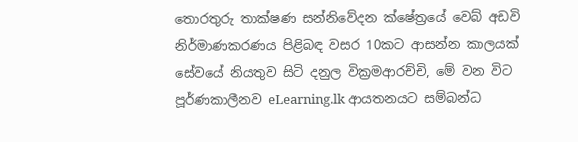තොරතුරු තාක්ෂණ සන්නිවේදන ක්ෂේත්‍රයේ වෙබ් අඩවි නිර්මාණකරණය පිළිබඳ වසර 10කට ආසන්න කාලයක් සේවයේ නියතුව සිටි දනුල වික්‍රමආරච්චි, මේ වන විට පූර්ණකාලීනව eLearning.lk ආයතනයට සම්බන්ධ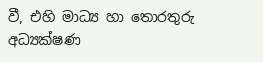වී, එහි මාධ්‍ය හා තොරතුරු අධ්‍යක්ෂණ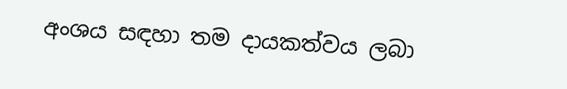අංශය සඳහා තම දායකත්වය ලබා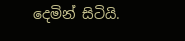දෙමින් සිටියි.